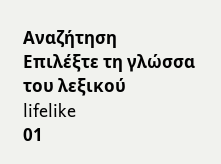Αναζήτηση
Επιλέξτε τη γλώσσα του λεξικού
lifelike
01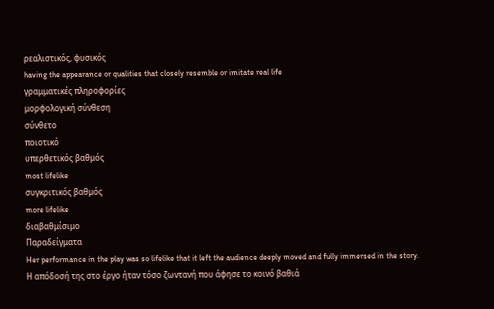ρεαλιστικός, φυσικός
having the appearance or qualities that closely resemble or imitate real life
γραμματικές πληροφορίες
μορφολογική σύνθεση
σύνθετο
ποιοτικό
υπερθετικός βαθμός
most lifelike
συγκριτικός βαθμός
more lifelike
διαβαθμίσιμο
Παραδείγματα
Her performance in the play was so lifelike that it left the audience deeply moved and fully immersed in the story.
Η απόδοσή της στο έργο ήταν τόσο ζωντανή που άφησε το κοινό βαθιά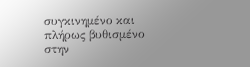συγκινημένο και πλήρως βυθισμένο στην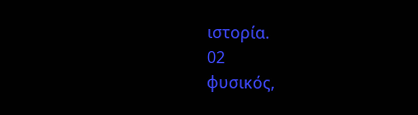ιστορία.
02
φυσικός,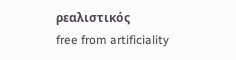ρεαλιστικός
free from artificiality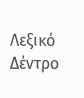Λεξικό Δέντρο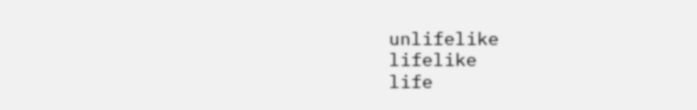unlifelike
lifelike
life